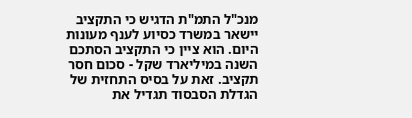מנכ"ל התמ"ת הדגיש כי התקציב יישאר במשרד כסיוע לענף מעונות היום. הוא ציין כי התקציב הסתכם השנה במיליארד שקל - סכום חסר תקציב. זאת על בסיס התחזית של הגדלת הסבסוד תגדיל את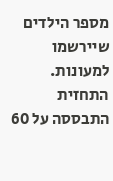מספר הילדים שיירשמו למעונות. התחזית התבססה על 60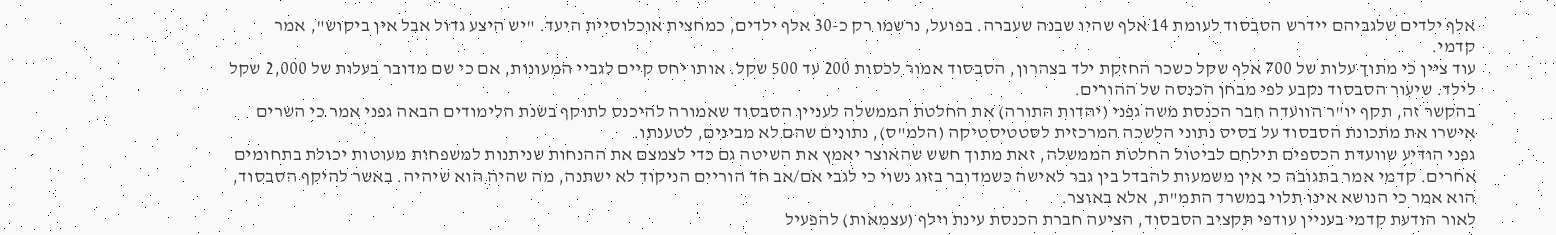אלף ילדים שלגביהם יידרש הסבסוד לעומת 14 אלף שהיו שבנה שעברה. בפועל, נרשמו רק כ-30 אלף ילדים, כמחצית אוכלוסיית היעד. "יש היצע גדול אבל אין ביקוש", אמר קדמי.
עוד ציין כי מתוך עלות של 700 אלף שקל כשכר החזקת ילד בצהרון, הסבסוד אמור לכסות 200 עד 500 שקל. אותו יחס קיים לגביי המעונות, אם כי שם מדובר בעלות של 2,000 שקל לילד. שיעור הסבסוד נקבע לפי מבחן הכנסה של ההורים.
בהקשר זה, תקף יו"ר הוועדה חבר הכנסת משה גפני (יהדות התורה) את החלטת הממשלה לעניין הסבסוד שאמורה להיכנס לתוקף בשנת הלימודים הבאה גפני אמר כי השרים אישרו את מתכונת הסבסוד על בסיס נתוני הלשכה המרכזית לסטטיסטיקה (הלמ"ס), נתונים שהם לא מבינים, לטענתו.
גפני הודיע שוועדת הכספים תילחם לביטול החלטת הממשלה, זאת מתוך חשש שהאוצר יאמץ את השיטה גם כדי לצמצם את ההנחות שניתנות למשפחות מעוטות יכולת בתחומים אחרים. קדמי אמר בתגובה כי אין משמעות להבדל בין גבר לאישה כשמדובר בזוג נשוי כי לגבי אם/אב חד הוריים הניקוד לא ישתנה, מה שהיה הוא שיהיה. באשר להיקף הסבסוד, הוא אמר כי הנושא אינו תלוי במשרד התמ"ת, אלא באוצר.
לאור הודעת קדמי בעניין עודפי תקציב הסבסוד, הציעה חברת הכנסת עינת וילף (עצמאות) להפעיל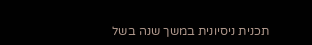תכנית ניסיונית במשך שנה בשל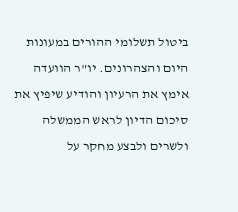ביטול תשלומי ההורים במעונות היום והצהרונים. יו"ר הוועדה אימץ את הרעיון והודיע שיפיץ את סיכום הדיון לראש הממשלה ולשרים ולבצע מחקר על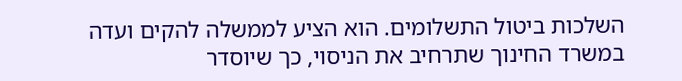השלכות ביטול התשלומים. הוא הציע לממשלה להקים ועדה במשרד החינוך שתרחיב את הניסוי, כך שיוסדר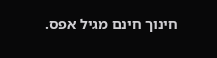חינוך חינם מגיל אפס.